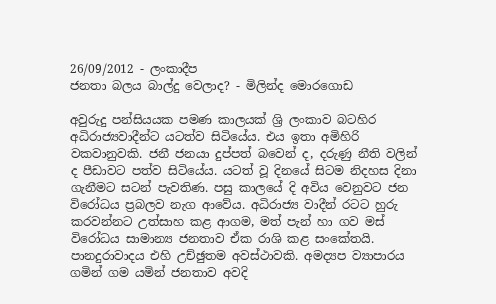26/09/2012 - ලංකාදීප
ජනතා බලය බාල්දු වෙලාද? - මිලින්ද මොරගොඩ

අවුරුදු පන්සියයක පමණ කාලයක් ශ්‍රි ලංකාව බටහිර අධිරාජ්‍යවාදීන්ට යටත්ව සිටියේය. එය ඉතා අමිහිරි වකවානුවකි. ජනී ජනයා දුප්පත් බවෙන් ද, දරුණු නීති වලින් ද පීඩාවට පත්ව සිටියේය. යටත් වූ දිනයේ සිටම නිදහස දිනා ගැනීමට සටන් පැවතිණ. පසු කාලයේ දි අවිය වෙනුවට ජන විරෝධය ප්‍රබලව නැග ආවේය. අධිරාජ්‍ය වාදීන් රටට හුරු කරවන්නට උත්සාහ කළ ආගම, මත් පැන් හා ගව මස් විරෝධය සාමාන්‍ය ජනතාව ඒක රාශි කළ සංකේතයි. පානදුරාවාදය එහි උච්ඡුතම අවස්ථාවකි. අමද්‍යප ව්‍යාපාරය ගමින් ගම යමින් ජනතාව අවදි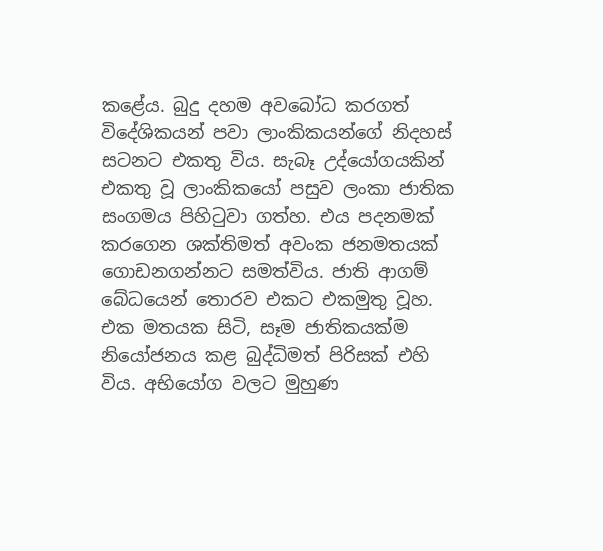කළේය. බුදු දහම අවබෝධ කරගත් විදේශිකයන් පවා ලාංකිකයන්ගේ නිදහස් සටනට එකතු විය. සැබෑ උද්යෝගයකින් එකතු වූ ලාංකිකයෝ පසුව ලංකා ජාතික සංගමය පිහිටුවා ගත්හ. එය පදනමක් කරගෙන ශක්තිමත් අවංක ජනමතයක් ගොඩනගන්නට සමත්විය. ජාති ආගම් බේධයෙන් තොරව එකට එකමුතු වූහ. එක මතයක සිටි, සෑම ජාතිකයක්ම නියෝජනය කළ බුද්ධිමත් පිරිසක් එහි විය. අභියෝග වලට මුහුණ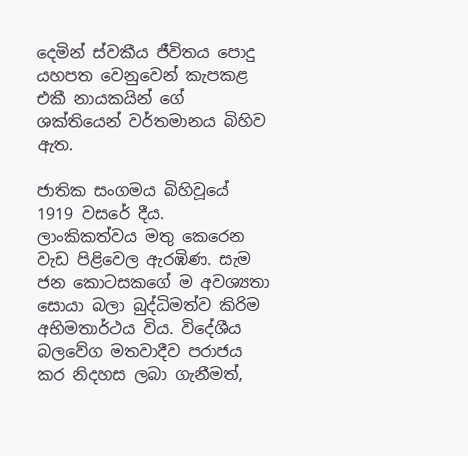දෙමින් ස්වකීය ජීවිතය පොදු යහපත වෙනුවෙන් කැපකළ එකී නායකයින් ගේ ශක්තියෙන් වර්තමානය බිහිව ඇත.

ජාතික සංගමය බිහිවූයේ 1919 වසරේ දීය. ලාංකිකත්වය මතු කෙරෙන වැඩ පිළිවෙල ඇරඹිණ. සැම ජන කොටසකගේ ම අවශ්‍යතා සොයා බලා බුද්ධිමත්ව කිරිම අභිමතාර්ථය විය. විදේශීය බලවේග මතවාදීව පරාජය කර නිදහස ලබා ගැනීමත්,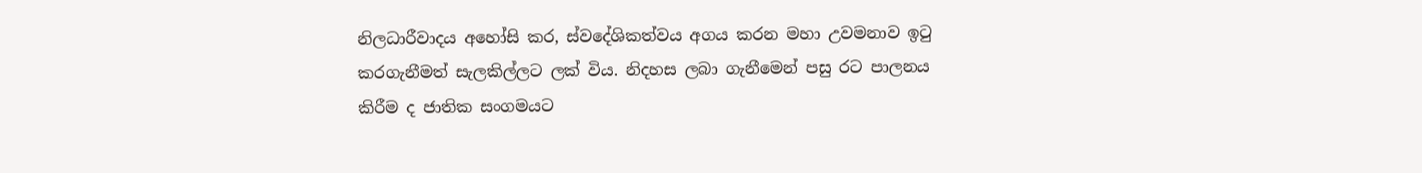නිලධාරීවාදය අහෝසි කර, ස්වදේශිකත්වය අගය කරන මහා උවමනාව ඉටු කරගැනීමත් සැලකිල්ලට ලක් විය. නිදහස ලබා ගැනීමෙන් පසු රට පාලනය කිරීම ද ජාතික සංගමයට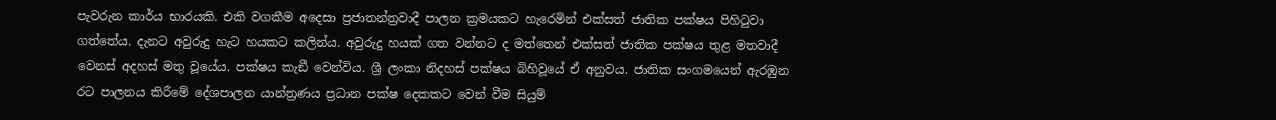පැවරුන කාර්ය භාරයකි. එකි වගකීම අදෙසා ප්‍රජාතන්ත්‍රවාදී පාලන ක්‍රමයකට හැරෙමින් එක්සත් ජාතික පක්ෂය පිහිටුවා ගත්තේය. දැනට අවුරුදු හැට හයකට කලින්ය. අවුරුදු හයක් ගත වන්නට ද මත්තෙන් එක්සත් ජාතික පක්ෂය තුළ මතවාදී වෙනස් අදහස් මතු වූයේය. පක්ෂය කැඞී වෙන්විය. ශ්‍රී ලංකා නිදහස් පක්ෂය බිහිවූයේ ඒ අනුවය. ජාතික සංගමයෙන් ඇරඹුන රට පාලනය කිරීමේ දේශපාලන යාන්ත්‍රණය ප්‍රධාන පක්ෂ දෙකකට වෙන් වීම සියුම්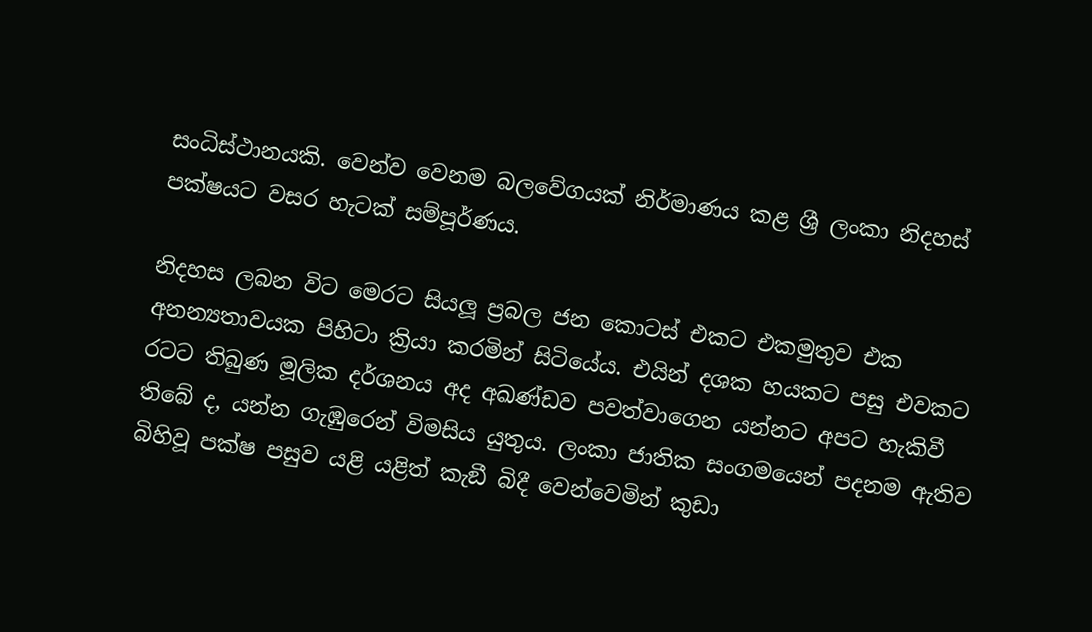සංධිස්ථානයකි. වෙන්ව වෙනම බලවේගයක් නිර්මාණය කළ ශ්‍රී ලංකා නිදහස් පක්ෂයට වසර හැටක් සම්පූර්ණය.

නිදහස ලබන විට මෙරට සියලූ ප්‍රබල ජන කොටස් එකට එකමුතුව එක අනන්‍යතාවයක පිහිටා ක්‍රියා කරමින් සිටියේය. එයින් දශක හයකට පසු එවකට රටට තිබුණ මූලික දර්ශනය අද අඛණ්ඩව පවත්වාගෙන යන්නට අපට හැකිවී තිබේ ද, යන්න ගැඹුරෙන් විමසිය යුතුය. ලංකා ජාතික සංගමයෙන් පදනම ඇතිව බිහිවූ පක්ෂ පසුව යළි යළිත් කැඞී බිදී වෙන්වෙමින් කුඩා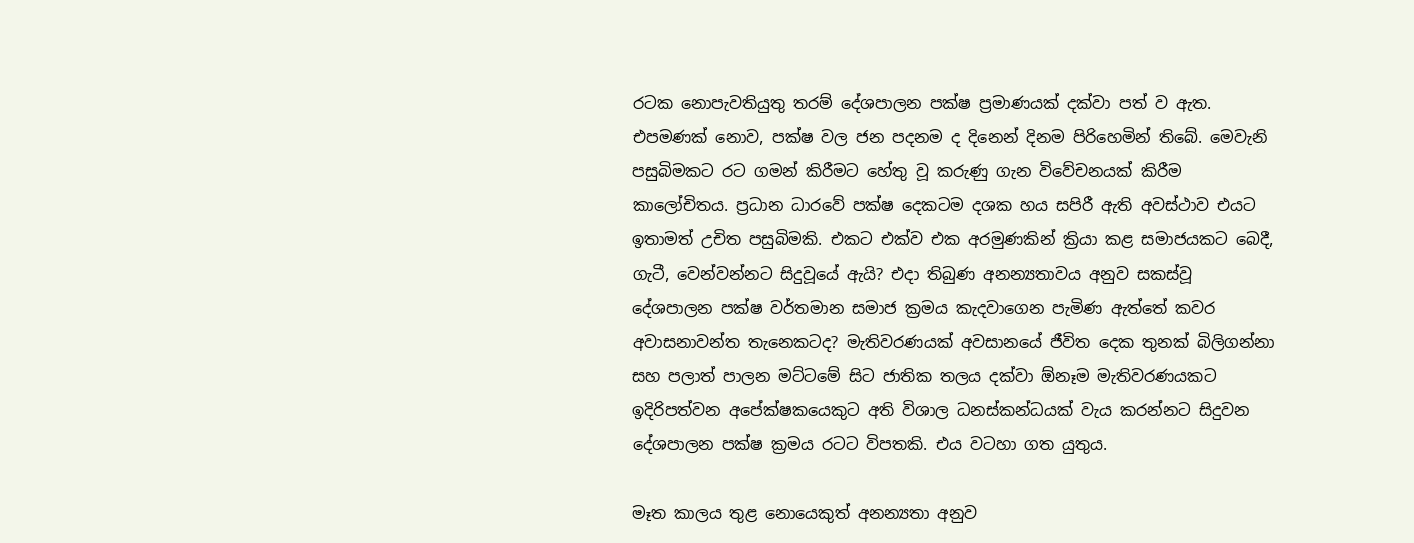රටක නොපැවතියුතු තරම් දේශපාලන පක්ෂ ප්‍රමාණයක් දක්වා පත් ව ඇත. එපමණක් නොව, පක්ෂ වල ජන පදනම ද දිනෙන් දිනම පිරිහෙමින් තිබේ. මෙවැනි පසුබිමකට රට ගමන් කිරීමට හේතු වූ කරුණු ගැන විවේචනයක් කිරීම කාලෝචිතය. ප්‍රධාන ධාරවේ පක්ෂ දෙකටම දශක හය සපිරී ඇති අවස්ථාව එයට ඉතාමත් උචිත පසුබිමකි. එකට එක්ව එක අරමුණකින් ක්‍රියා කළ සමාජයකට බෙදී, ගැටී, වෙන්වන්නට සිදුවූයේ ඇයි? එදා තිබුණ අනන්‍යතාවය අනුව සකස්වූ දේශපාලන පක්ෂ වර්තමාන සමාජ ක්‍රමය කැදවාගෙන පැමිණ ඇත්තේ කවර අවාසනාවන්ත තැනෙකටද? මැතිවරණයක් අවසානයේ ජීවිත දෙක තුනක් බිලිගන්නා සහ පලාත් පාලන මට්ටමේ සිට ජාතික තලය දක්වා ඕනෑම මැතිවරණයකට ඉදිරිපත්වන අපේක්ෂකයෙකුට අති විශාල ධනස්කන්ධයක් වැය කරන්නට සිදුවන දේශපාලන පක්ෂ ක්‍රමය රටට විපතකි. එය වටහා ගත යුතුය.

මෑත කාලය තුළ නොයෙකුත් අනන්‍යතා අනුව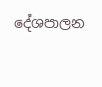දේශපාලන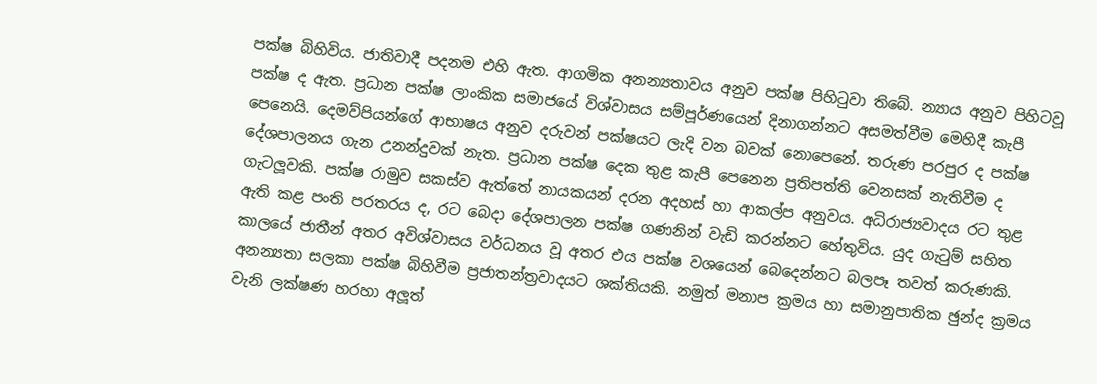පක්ෂ බිහිවිය. ජාතිවාදී පදනම එහි ඇත. ආගමික අනන්‍යතාවය අනුව පක්ෂ පිහිටුවා තිබේ. න්‍යාය අනුව පිහිටවූ පක්ෂ ද ඇත. ප්‍රධාන පක්ෂ ලාංකික සමාජයේ විශ්වාසය සම්පූර්ණයෙන් දිනාගන්නට අසමත්වීම මෙහිදී කැපී පෙනෙයි. දෙමව්පියන්ගේ ආභාෂය අනුව දරුවන් පක්ෂයට ලැදි වන බවක් නොපෙනේ. තරුණ පරපුර ද පක්ෂ දේශපාලනය ගැන උනන්දුවක් නැත. ප්‍රධාන පක්ෂ දෙක තුළ කැපී පෙනෙන ප්‍රතිපත්ති වෙනසක් නැතිවීම ද ගැටලූවකි. පක්ෂ රාමුව සකස්ව ඇත්තේ නායකයන් දරන අදහස් හා ආකල්ප අනුවය. අධිරාජ්‍යවාදය රට තුළ ඇති කළ පංති පරතරය ද, රට බෙදා දේශපාලන පක්ෂ ගණනින් වැඩි කරන්නට හේතුවිය. යුද ගැටුම් සහිත කාලයේ ජාතීන් අතර අවිශ්වාසය වර්ධනය වූ අතර එය පක්ෂ වශයෙන් බෙදෙන්නට බලපෑ තවත් කරුණකි. අනන්‍යතා සලකා පක්ෂ බිහිවීම ප්‍රජාතන්ත්‍රවාදයට ශක්තියකි. නමුත් මනාප ක්‍රමය හා සමානුපාතික ඡුන්ද ක්‍රමය වැනි ලක්ෂණ හරහා අලූත්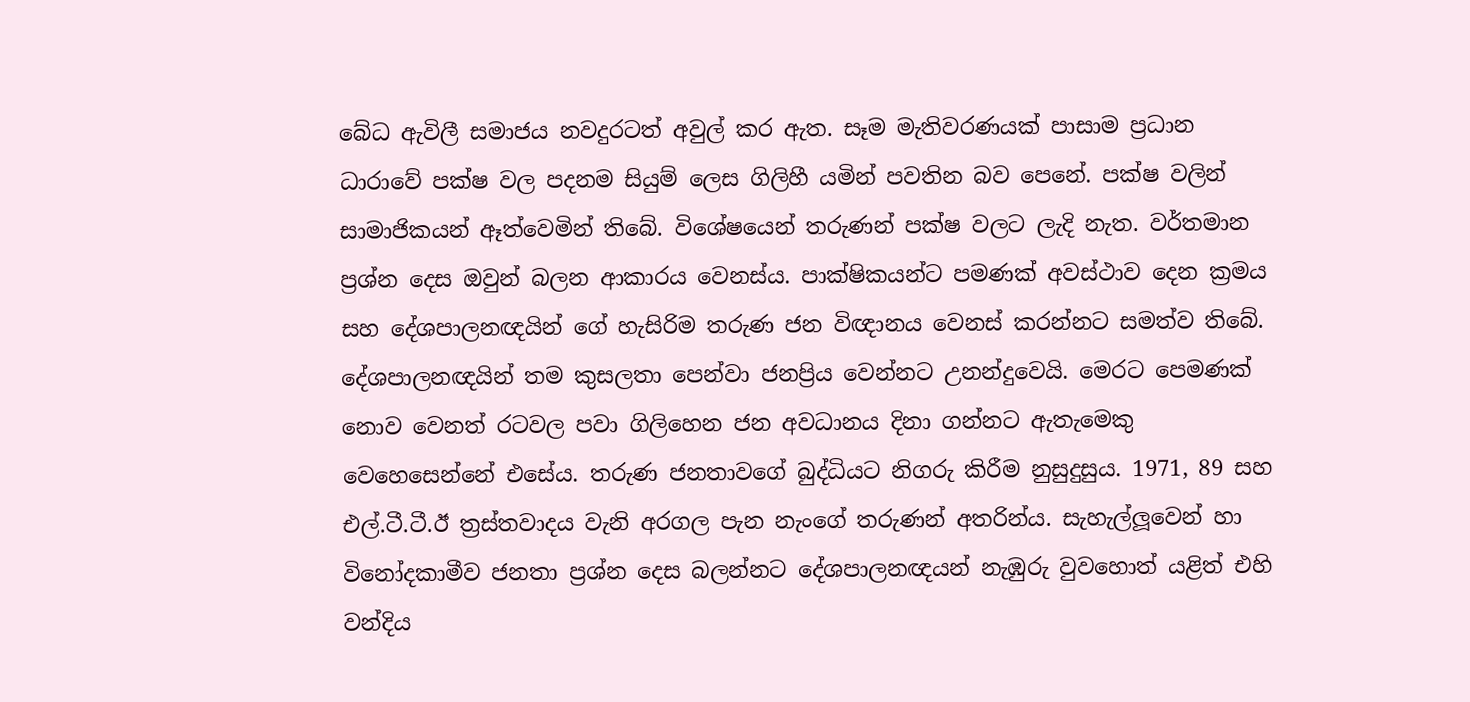බේධ ඇවිලී සමාජය නවදුරටත් අවුල් කර ඇත. සෑම මැතිවරණයක් පාසාම ප්‍රධාන ධාරාවේ පක්ෂ වල පදනම සියුම් ලෙස ගිලිහී යමින් පවතින බව පෙනේ. පක්ෂ වලින් සාමාජිකයන් ඈත්වෙමින් තිබේ. විශේෂයෙන් තරුණන් පක්ෂ වලට ලැදි නැත. වර්තමාන ප්‍රශ්න දෙස ඔවුන් බලන ආකාරය වෙනස්ය. පාක්ෂිකයන්ට පමණක් අවස්ථාව දෙන ක්‍රමය සහ දේශපාලනඥයින් ගේ හැසිරිම තරුණ ජන විඥානය වෙනස් කරන්නට සමත්ව තිබේ. දේශපාලනඥයින් තම කුසලතා පෙන්වා ජනප්‍රිය වෙන්නට උනන්දුවෙයි. මෙරට පෙමණක් නොව වෙනත් රටවල පවා ගිලිහෙන ජන අවධානය දිනා ගන්නට ඇතැමෙකු වෙහෙසෙන්නේ එසේය. තරුණ ජනතාවගේ බුද්ධියට නිගරු කිරීම නුසුදුසුය. 1971, 89 සහ එල්.ටී.ටී.ඊ ත්‍රස්තවාදය වැනි අරගල පැන නැංගේ තරුණන් අතරින්ය. සැහැල්ලූවෙන් හා විනෝදකාමීව ජනතා ප්‍රශ්න දෙස බලන්නට දේශපාලනඥයන් නැඹුරු වුවහොත් යළිත් එහි වන්දිය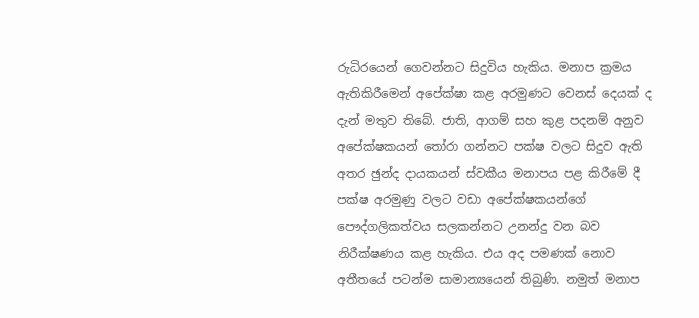රුධිරයෙන් ගෙවන්නට සිදුවිය හැකිය. මනාප ක්‍රමය ඇතිකිරීමෙන් අපේක්ෂා කළ අරමුණට වෙනස් දෙයක් ද දැන් මතුව තිබේ. ජාති, ආගම් සහ කුළ පදනම් අනුව අපේක්ෂකයන් තෝරා ගන්නට පක්ෂ වලට සිදුව ඇති අතර ඡුන්ද දායකයන් ස්වකීය මනාපය පළ කිරීමේ දී පක්ෂ අරමුණු වලට වඩා අපේක්ෂකයන්ගේ පෞද්ගලිකත්වය සලකන්නට උනන්දු වන බව නිරීක්ෂණය කළ හැකිය. එය අද පමණක් නොව අතීතයේ පටන්ම සාමාන්‍යයෙන් තිබුණි. නමුත් මනාප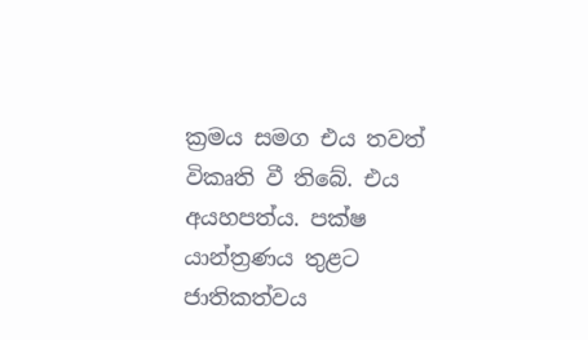ක්‍රමය සමග එය තවත් විකෘති වී තිබේ. එය අයහපත්ය. පක්ෂ යාන්ත්‍රණය තුළට ජාතිකත්වය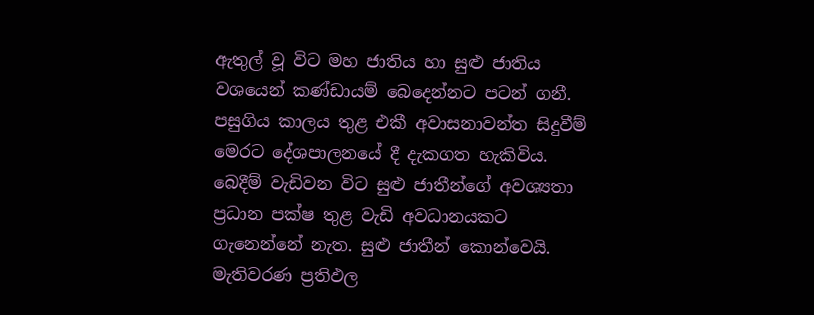ඇතුල් වූ විට මහ ජාතිය හා සුළු ජාතිය වශයෙන් කණ්ඩායම් බෙදෙන්නට පටන් ගනී. පසුගිය කාලය තුළ එකී අවාසනාවන්ත සිදුවීම් මෙරට දේශපාලනයේ දී දැකගත හැකිවිය. බෙදීම් වැඩිවන විට සුළු ජාතීන්ගේ අවශ්‍යතා ප්‍රධාන පක්ෂ තුළ වැඩි අවධානයකට ගැනෙන්නේ නැත. සුළු ජාතීන් කොන්වෙයි. මැතිවරණ ප්‍රතිඵල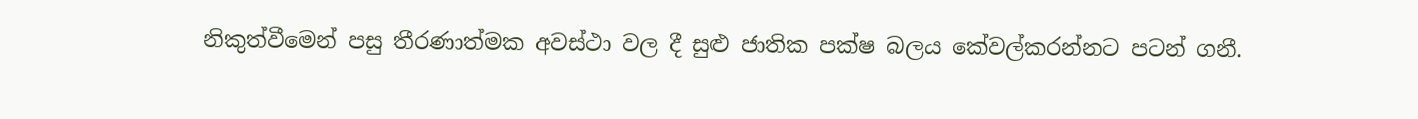නිකුත්වීමෙන් පසු තීරණාත්මක අවස්ථා වල දී සුළු ජාතික පක්ෂ බලය කේවල්කරන්නට පටන් ගනී.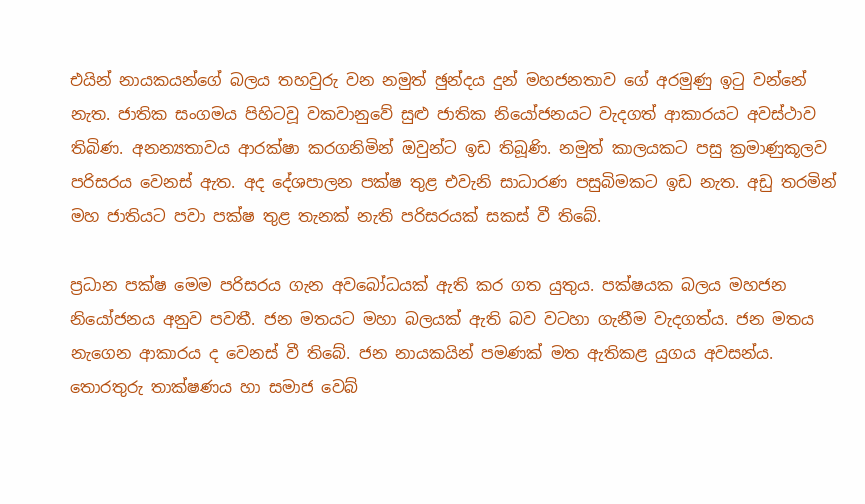එයින් නායකයන්ගේ බලය තහවුරු වන නමුත් ඡුන්දය දුන් මහජනතාව ගේ අරමුණු ඉටු වන්නේ නැත. ජාතික සංගමය පිහිටවූ වකවානුවේ සුළු ජාතික නියෝජනයට වැදගත් ආකාරයට අවස්ථාව තිබිණ. අනන්‍යතාවය ආරක්ෂා කරගනිමින් ඔවුන්ට ඉඩ තිබූණි. නමුත් කාලයකට පසු ක්‍රමාණුකූලව පරිසරය වෙනස් ඇත. අද දේශපාලන පක්ෂ තුළ එවැනි සාධාරණ පසුබිමකට ඉඩ නැත. අඩු තරමින් මහ ජාතියට පවා පක්ෂ තුළ තැනක් නැති පරිසරයක් සකස් වී තිබේ.

ප්‍රධාන පක්ෂ මෙම පරිසරය ගැන අවබෝධයක් ඇති කර ගත යුතුය. පක්ෂයක බලය මහජන නියෝජනය අනුව පවතී. ජන මතයට මහා බලයක් ඇති බව වටහා ගැනීම වැදගත්ය. ජන මතය නැගෙන ආකාරය ද වෙනස් වී තිබේ. ජන නායකයින් පමණක් මත ඇතිකළ යුගය අවසන්ය. තොරතුරු තාක්ෂණය හා සමාජ වෙබ්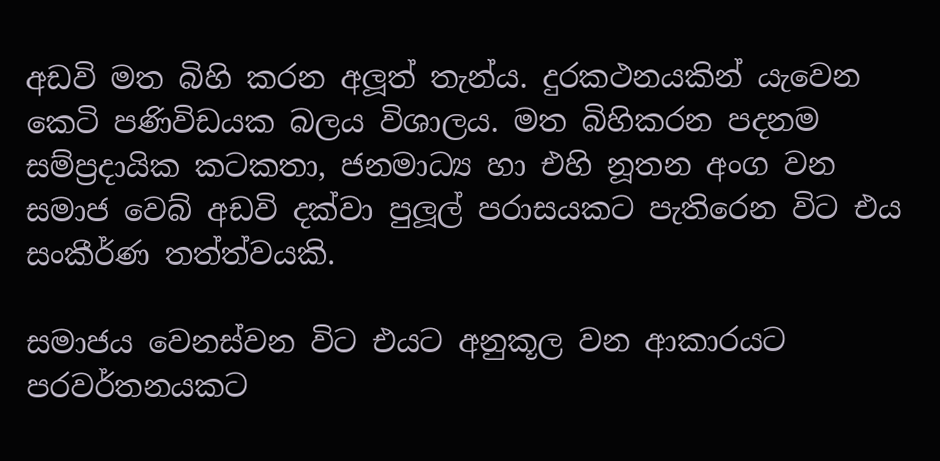අඩවි මත බිහි කරන අලූත් තැන්ය. දුරකථනයකින් යැවෙන කෙටි පණිවිඩයක බලය විශාලය. මත බිහිකරන පදනම සම්ප්‍රදායික කටකතා, ජනමාධ්‍ය හා එහි නූතන අංග වන සමාජ වෙබ් අඩවි දක්වා පුලූල් පරාසයකට පැතිරෙන විට එය සංකීර්ණ තත්ත්වයකි.

සමාජය වෙනස්වන විට එයට අනුකූල වන ආකාරයට පරවර්තනයකට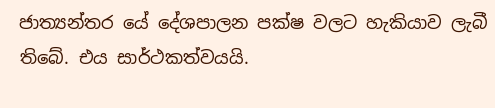ජාත්‍යන්තර යේ දේශපාලන පක්ෂ වලට හැකියාව ලැබී තිබේ. එය සාර්ථකත්වයයි.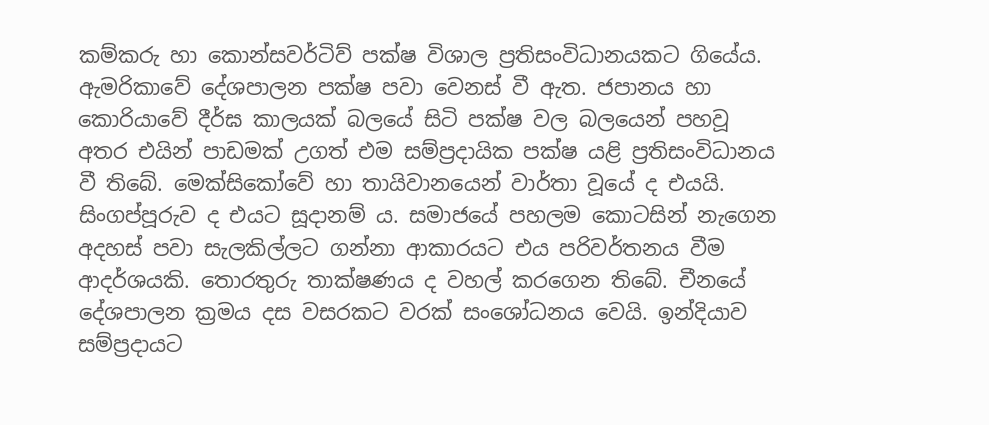කම්කරු හා කොන්සවර්ටිව් පක්ෂ විශාල ප්‍රතිසංවිධානයකට ගියේය. ඇමරිකාවේ දේශපාලන පක්ෂ පවා වෙනස් වී ඇත. ජපානය හා කොරියාවේ දීර්ඝ කාලයක් බලයේ සිටි පක්ෂ වල බලයෙන් පහවූ අතර එයින් පාඩමක් උගත් එම සම්ප්‍රදායික පක්ෂ යළි ප්‍රතිසංවිධානය වී තිබේ. මෙක්සිකෝවේ හා තායිවානයෙන් වාර්තා වූයේ ද එයයි. සිංගප්පූරුව ද එයට සූදානම් ය. සමාජයේ පහලම කොටසින් නැගෙන අදහස් පවා සැලකිල්ලට ගන්නා ආකාරයට එය පරිවර්තනය වීම ආදර්ශයකි. තොරතුරු තාක්ෂණය ද වහල් කරගෙන තිබේ. චීනයේ දේශපාලන ක්‍රමය දස වසරකට වරක් සංශෝධනය වෙයි. ඉන්දියාව සම්ප්‍රදායට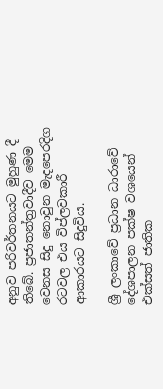අනුව පරිවර්තනයට මුහුණ දී තිබේ. ප්‍රජාතන්ත්‍රවාදීව මෙම වෙනස සිදු නොවුන මැදපෙරදිග රටවල එය විප්ලවකාරී ආකාරයට සිදුවිය.

ශ්‍රී ලංකාවේ ප්‍රධාන ධාරාවේ දේශපාලන පක්ෂ වශයෙන් එක්සත් ජාතික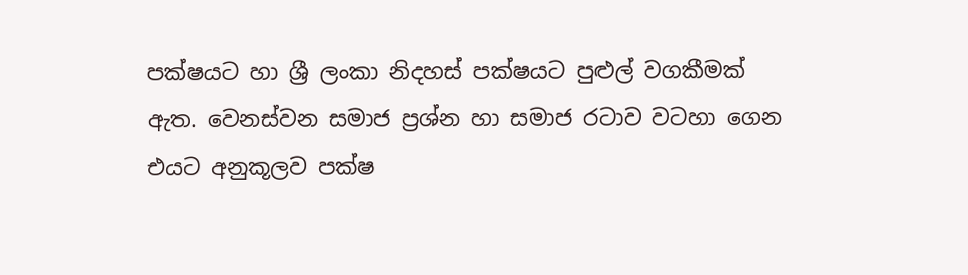පක්ෂයට හා ශ්‍රී ලංකා නිදහස් පක්ෂයට පුළුල් වගකීමක් ඇත. වෙනස්වන සමාජ ප්‍රශ්න හා සමාජ රටාව වටහා ගෙන එයට අනුකූලව පක්ෂ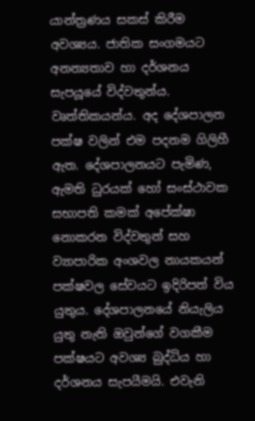යාන්ත්‍රණය සකස් කිරීම අවශ්‍යය. ජාතික සංගමයට අනන්‍යතාව හා දර්ශනය සැපයූයේ විද්වතුන්ය. වෘත්තිකයන්ය. අද දේශපාලන පක්ෂ වලින් එම පදනම ගිලිහී ඇත. දේශපාලනයට පැමිණ, ඇමති ධුරයක් හෝ සංස්ථාවක සභාපති කමක් අපේක්ෂා නොකරන විද්වතුන් සහ ව්‍යාපාරික අංශවල නායකයන් පක්ෂවල සේවයට ඉදිරිපත් විය යුතුය. දේශපාලනයේ නියැලිය යුතු නැති ඔවුන්ගේ වගකීම පක්ෂයට අවශ්‍ය බුද්ධිය හා දර්ශනය සැපයීමයි. එවැනි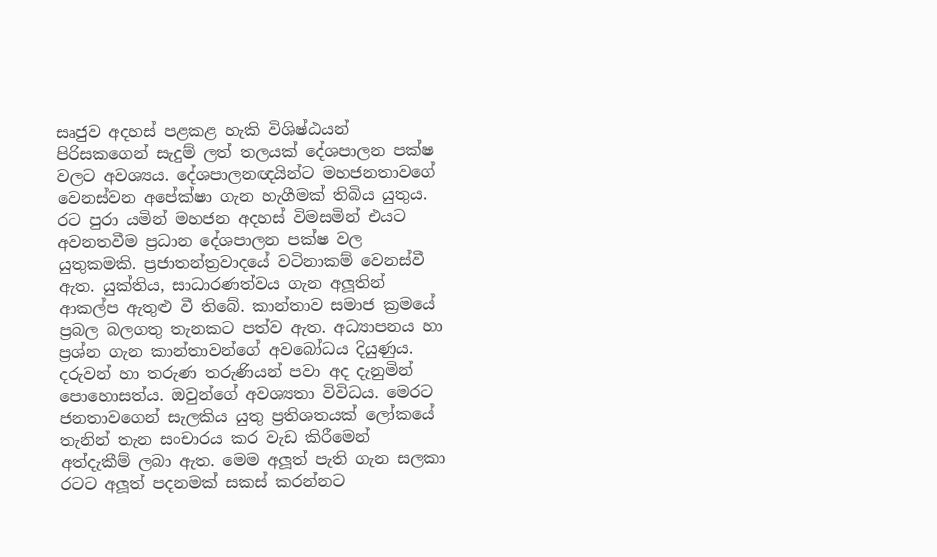සෘජුව අදහස් පළකළ හැකි විශිෂ්ඨයන් පිරිසකගෙන් සැදුම් ලත් තලයක් දේශපාලන පක්ෂ වලට අවශ්‍යය. දේශපාලනඥයින්ට මහජනතාවගේ වෙනස්වන අපේක්ෂා ගැන හැගීමක් තිබිය යුතුය. රට පුරා යමින් මහජන අදහස් විමසමින් එයට අවනතවීම ප්‍රධාන දේශපාලන පක්ෂ වල යුතුකමකි. ප්‍රජාතන්ත්‍රවාදයේ වටිනාකම් වෙනස්වී ඇත. යුක්තිය, සාධාරණත්වය ගැන අලූතින් ආකල්ප ඇතුළු වී තිබේ. කාන්තාව සමාජ ක්‍රමයේ ප්‍රබල බලගතු තැනකට පත්ව ඇත. අධ්‍යාපනය හා ප්‍රශ්න ගැන කාන්තාවන්ගේ අවබෝධය දියුණුය. දරුවන් හා තරුණ තරුණියන් පවා අද දැනුමින් පොහොසත්ය. ඔවුන්ගේ අවශ්‍යතා විවිධය. මෙරට ජනතාවගෙන් සැලකිය යුතු ප්‍රතිශතයක් ලෝකයේ තැනින් තැන සංචාරය කර වැඩ කිරීමෙන් අත්දැකීම් ලබා ඇත. මෙම අලූත් පැති ගැන සලකා රටට අලූත් පදනමක් සකස් කරන්නට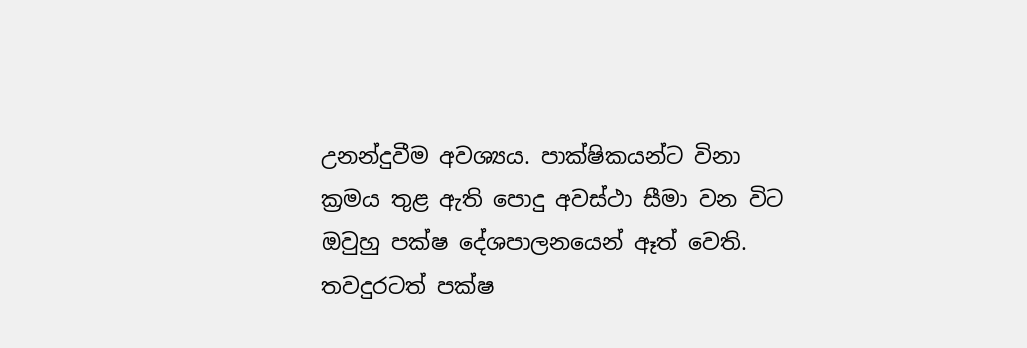උනන්දුවීම අවශ්‍යය. පාක්ෂිකයන්ට විනා ක්‍රමය තුළ ඇති පොදු අවස්ථා සීමා වන විට ඔවුහු පක්ෂ දේශපාලනයෙන් ඈත් වෙති. තවදුරටත් පක්ෂ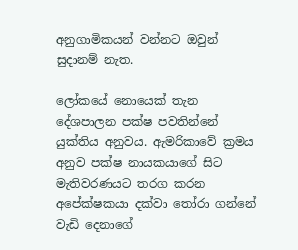අනුගාමිකයන් වන්නට ඔවුන් සුදානම් නැත.

ලෝකයේ නොයෙක් තැන දේශපාලන පක්ෂ පවතින්නේ යුක්තිය අනුවය. ඇමරිකාවේ ක්‍රමය අනුව පක්ෂ නායකයාගේ සිට මැතිවරණයට තරග කරන අපේක්ෂකයා දක්වා තෝරා ගන්නේ වැඩි දෙනාගේ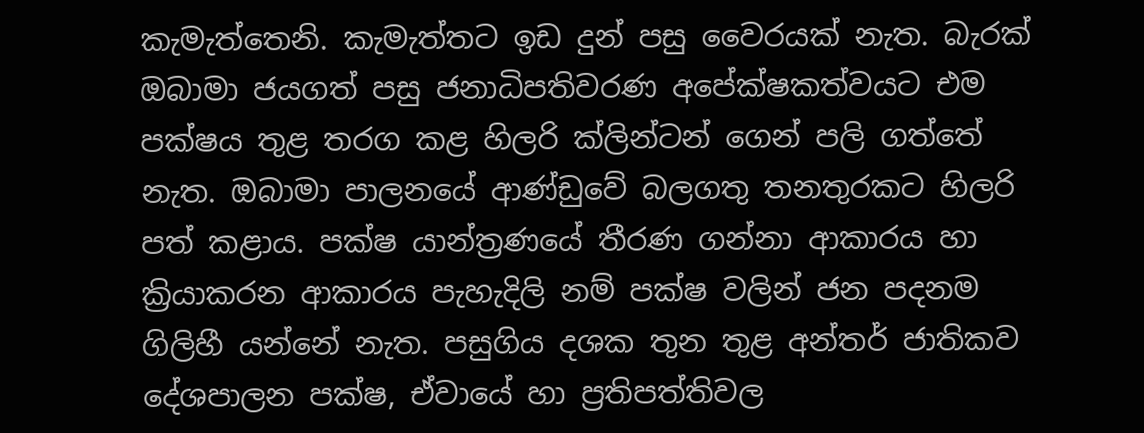කැමැත්තෙනි. කැමැත්තට ඉඩ දුන් පසු වෛරයක් නැත. බැරක් ඔබාමා ජයගත් පසු ජනාධිපතිවරණ අපේක්ෂකත්වයට එම පක්ෂය තුළ තරග කළ හිලරි ක්ලින්ටන් ගෙන් පලි ගත්තේ නැත. ඔබාමා පාලනයේ ආණ්ඩුවේ බලගතු තනතුරකට හිලරි පත් කළාය. පක්ෂ යාන්ත්‍රණයේ තීරණ ගන්නා ආකාරය හා ක්‍රියාකරන ආකාරය පැහැදිලි නම් පක්ෂ වලින් ජන පදනම ගිලිහී යන්නේ නැත. පසුගිය දශක තුන තුළ අන්තර් ජාතිකව දේශපාලන පක්ෂ, ඒවායේ හා ප්‍රතිපත්තිවල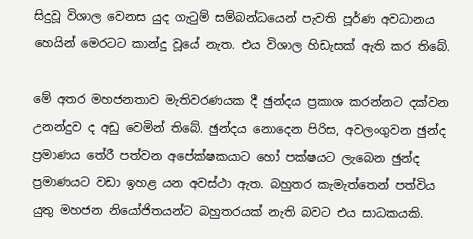සිදුවූ විශාල වෙනස යුද ගැටුම් සම්බන්ධයෙන් පැවති පූර්ණ අවධානය හෙයින් මෙරටට කාන්දු වූයේ නැත. එය විශාල හිඩැසක් ඇති කර තිබේ.

මේ අතර මහජනතාව මැතිවරණයක දී ඡුන්දය ප්‍රකාශ කරන්නට දක්වන උනන්දුව ද අඩු වෙමින් තිබේ. ඡුන්දය නොදෙන පිරිස, අවලංගුවන ඡුන්ද ප්‍රමාණය තේරී පත්වන අපේක්ෂකයාට හෝ පක්ෂයට ලැබෙන ඡුන්ද ප්‍රමාණයට වඩා ඉහළ යන අවස්ථා ඇත. බහුතර කැමැත්තෙන් පත්විය යුතු මහජන නියෝජිතයන්ට බහුතරයක් නැති බවට එය සාධකයකි.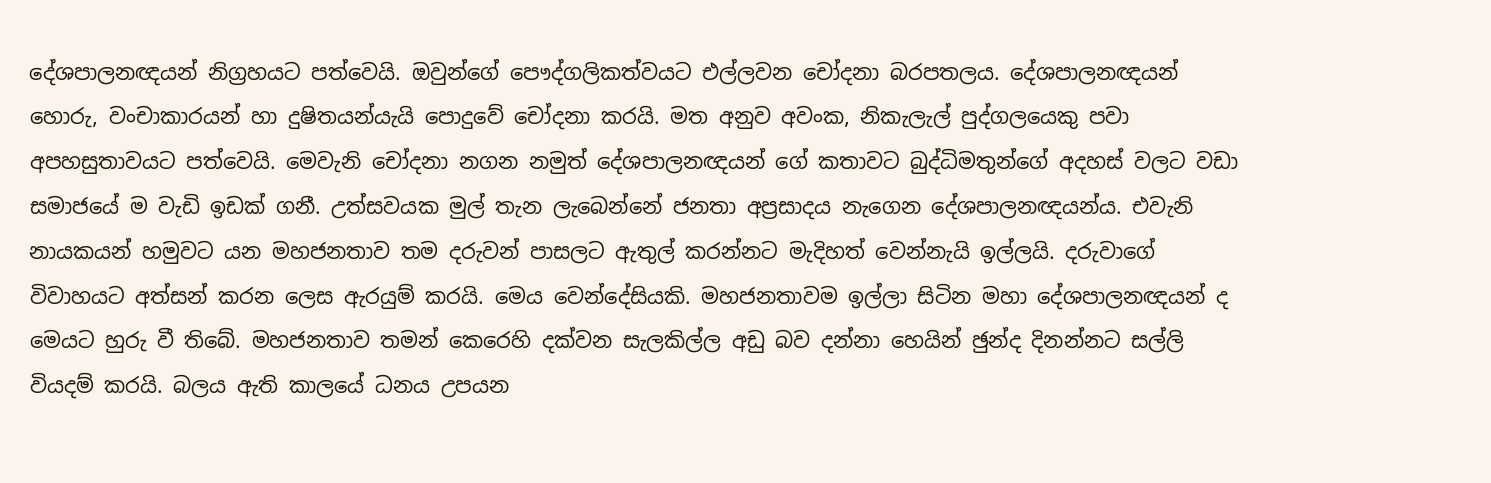දේශපාලනඥයන් නිග්‍රහයට පත්වෙයි. ඔවුන්ගේ පෞද්ගලිකත්වයට එල්ලවන චෝදනා බරපතලය. දේශපාලනඥයන් හොරු, වංචාකාරයන් හා දුෂිතයන්යැයි පොදුවේ චෝදනා කරයි. මත අනුව අවංක, නිකැලැල් පුද්ගලයෙකු පවා අපහසුතාවයට පත්වෙයි. මෙවැනි චෝදනා නගන නමුත් දේශපාලනඥයන් ගේ කතාවට බුද්ධිමතුන්ගේ අදහස් වලට වඩා සමාජයේ ම වැඩි ඉඩක් ගනී. උත්සවයක මුල් තැන ලැබෙන්නේ ජනතා අප්‍රසාදය නැගෙන දේශපාලනඥයන්ය. එවැනි නායකයන් හමුවට යන මහජනතාව තම දරුවන් පාසලට ඇතුල් කරන්නට මැදිහත් වෙන්නැයි ඉල්ලයි. දරුවාගේ විවාහයට අත්සන් කරන ලෙස ඇරයුම් කරයි. මෙය වෙන්දේසියකි. මහජනතාවම ඉල්ලා සිටින මහා දේශපාලනඥයන් ද මෙයට හුරු වී තිබේ. මහජනතාව තමන් කෙරෙහි දක්වන සැලකිල්ල අඩු බව දන්නා හෙයින් ඡුන්ද දිනන්නට සල්ලි වියදම් කරයි. බලය ඇති කාලයේ ධනය උපයන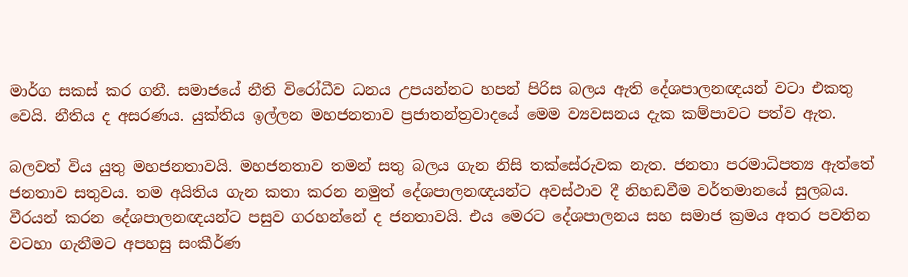මාර්ග සකස් කර ගනී. සමාජයේ නීති විරෝධීව ධනය උපයන්නට හපන් පිරිස බලය ඇති දේශපාලනඥයන් වටා එකතු වෙයි. නීතිය ද අසරණය. යුක්තිය ඉල්ලන මහජනතාව ප්‍රජාතන්ත්‍රවාදයේ මෙම ව්‍යවසනය දැක කම්පාවට පත්ව ඇත.

බලවත් විය යුතු මහජනතාවයි. මහජනතාව තමන් සතු බලය ගැන නිසි තක්සේරුවක නැත. ජනතා පරමාධිපත්‍ය ඇත්තේ ජනතාව සතුවය. තම අයිතිය ගැන කතා කරන නමුත් දේශපාලනඥයන්ට අවස්ථාව දී නිහඩවීම වර්තමානයේ සුලබය. වීරයන් කරන දේශපාලනඥයන්ට පසුව ගරහන්නේ ද ජනතාවයි. එය මෙරට දේශපාලනය සහ සමාජ ක්‍රමය අතර පවතින වටහා ගැනීමට අපහසු සංකීර්ණ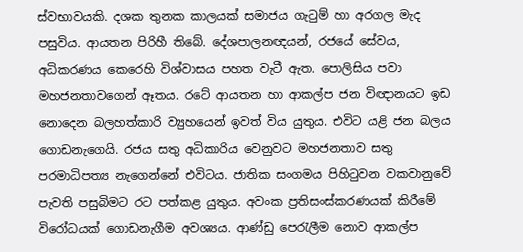ස්වභාවයකි. දශක තුනක කාලයක් සමාජය ගැටුම් හා අරගල මැද පසුවිය. ආයතන පිරිහී තිබේ. දේශපාලනඥයන්, රජයේ සේවය, අධිකරණය කෙරෙහි විශ්වාසය පහත වැටී ඇත. පොලිසිය පවා මහජනතාවගෙන් ඈතය. රටේ ආයතන හා ආකල්ප ජන විඥානයට ඉඩ නොදෙන බලහත්කාරි ව්‍යුහයෙන් ඉවත් විය යුතුය. එවිට යළි ජන බලය ගොඩනැගෙයි. රජය සතු අධිකාරිය වෙනුවට මහජනතාව සතු පරමාධිපත්‍ය නැගෙන්නේ එවිටය. ජාතික සංගමය පිහිටුවන වකවානුවේ පැවති පසුබිමට රට පත්කළ යුතුය. අවංක ප්‍රතිසංස්කරණයක් කිරීමේ විරෝධයක් ගොඩනැගීම අවශ්‍යය. ආණ්ඩු පෙරැලීම නොව ආකල්ප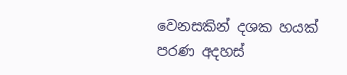වෙනසකින් දශක හයක් පරණ අදහස්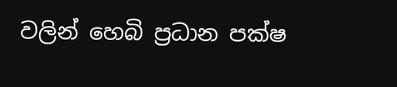වලින් හෙබි ප්‍රධාන පක්ෂ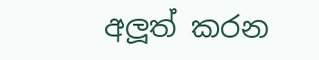අලූත් කරන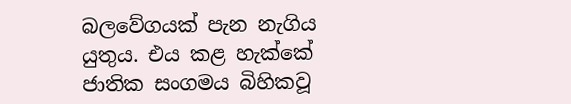බලවේගයක් පැන නැගිය යුතුය. එය කළ හැක්කේ ජාතික සංගමය බිහිකවූ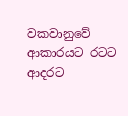වකවානුවේ ආකාරයට රටට ආදරට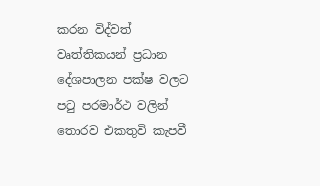කරන විද්වත් වෘත්තිකයන් ප්‍රධාන දේශපාලන පක්ෂ වලට පටු පරමාර්ථ වලින් තොරව එකතුවි කැපවී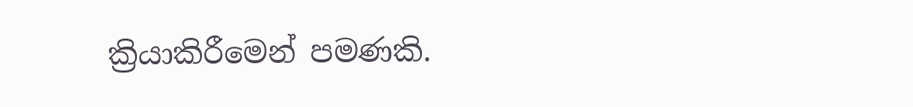ක්‍රියාකිරීමෙන් පමණකි.